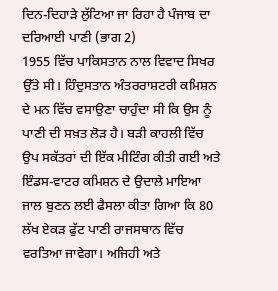ਦਿਨ-ਦਿਹਾੜੇ ਲੁੱਟਿਆ ਜਾ ਰਿਹਾ ਹੈ ਪੰਜਾਬ ਦਾ ਦਰਿਆਈ ਪਾਣੀ (ਭਾਗ 2)
1955 ਵਿੱਚ ਪਾਕਿਸਤਾਨ ਨਾਲ ਵਿਵਾਦ ਸਿਖਰ ਉੱਤੇ ਸੀ। ਹਿੰਦੁਸਤਾਨ ਅੰਤਰਰਾਸ਼ਟਰੀ ਕਮਿਸ਼ਨ ਦੇ ਮਨ ਵਿੱਚ ਵਸਾਉਣਾ ਚਾਹੁੰਦਾ ਸੀ ਕਿ ਉਸ ਨੂੰ ਪਾਣੀ ਦੀ ਸਖ਼ਤ ਲੋੜ ਹੈ। ਬੜੀ ਕਾਹਲੀ ਵਿੱਚ ਉਪ ਸਕੱਤਰਾਂ ਦੀ ਇੱਕ ਮੀਟਿੰਗ ਕੀਤੀ ਗਈ ਅਤੇ ਇੰਡਸ-ਵਾਟਰ ਕਮਿਸ਼ਨ ਦੇ ਉਦਾਲੇ ਮਾਇਆ ਜਾਲ ਬੁਣਨ ਲਈ ਫੈਸਲਾ ਕੀਤਾ ਗਿਆ ਕਿ 80 ਲੱਖ ਏਕੜ ਫੁੱਟ ਪਾਣੀ ਰਾਜਸਥਾਨ ਵਿੱਚ ਵਰਤਿਆ ਜਾਵੇਗਾ। ਅਜਿਹੀ ਅਤੇ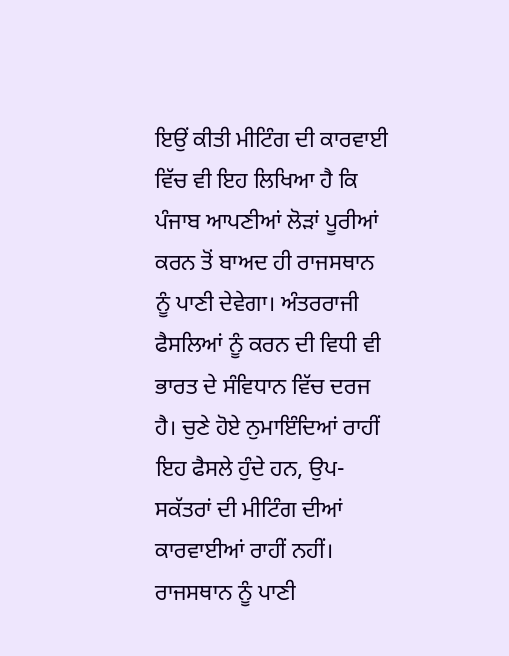ਇਉਂ ਕੀਤੀ ਮੀਟਿੰਗ ਦੀ ਕਾਰਵਾਈ ਵਿੱਚ ਵੀ ਇਹ ਲਿਖਿਆ ਹੈ ਕਿ ਪੰਜਾਬ ਆਪਣੀਆਂ ਲੋੜਾਂ ਪੂਰੀਆਂ ਕਰਨ ਤੋਂ ਬਾਅਦ ਹੀ ਰਾਜਸਥਾਨ ਨੂੰ ਪਾਣੀ ਦੇਵੇਗਾ। ਅੰਤਰਰਾਜੀ ਫੈਸਲਿਆਂ ਨੂੰ ਕਰਨ ਦੀ ਵਿਧੀ ਵੀ ਭਾਰਤ ਦੇ ਸੰਵਿਧਾਨ ਵਿੱਚ ਦਰਜ ਹੈ। ਚੁਣੇ ਹੋਏ ਨੁਮਾਇੰਦਿਆਂ ਰਾਹੀਂ ਇਹ ਫੈਸਲੇ ਹੁੰਦੇ ਹਨ, ਉਪ-ਸਕੱਤਰਾਂ ਦੀ ਮੀਟਿੰਗ ਦੀਆਂ ਕਾਰਵਾਈਆਂ ਰਾਹੀਂ ਨਹੀਂ। ਰਾਜਸਥਾਨ ਨੂੰ ਪਾਣੀ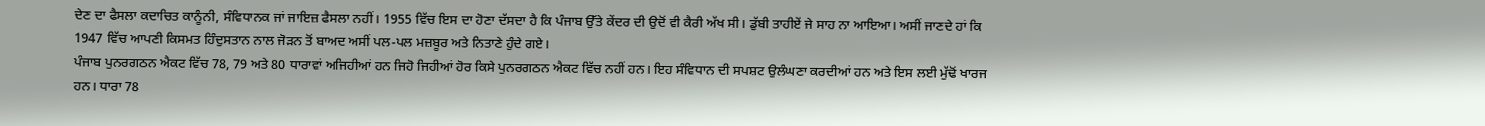ਦੇਣ ਦਾ ਫੈਸਲਾ ਕਦਾਚਿਤ ਕਾਨੂੰਨੀ, ਸੰਵਿਧਾਨਕ ਜਾਂ ਜਾਇਜ਼ ਫੈਸਲਾ ਨਹੀਂ। 1955 ਵਿੱਚ ਇਸ ਦਾ ਹੋਣਾ ਦੱਸਦਾ ਹੈ ਕਿ ਪੰਜਾਬ ਉੱਤੇ ਕੇਂਦਰ ਦੀ ਉਦੋਂ ਵੀ ਕੈਰੀ ਅੱਖ ਸੀ। ਡੁੱਬੀ ਤਾਹੀਏਂ ਜੇ ਸਾਹ ਨਾ ਆਇਆ। ਅਸੀਂ ਜਾਣਦੇ ਹਾਂ ਕਿ 1947 ਵਿੱਚ ਆਪਣੀ ਕਿਸਮਤ ਹਿੰਦੁਸਤਾਨ ਨਾਲ ਜੋੜਨ ਤੋਂ ਬਾਅਦ ਅਸੀਂ ਪਲ-ਪਲ ਮਜ਼ਬੂਰ ਅਤੇ ਨਿਤਾਣੇ ਹੁੰਦੇ ਗਏ।
ਪੰਜਾਬ ਪੁਨਰਗਠਨ ਐਕਟ ਵਿੱਚ 78, 79 ਅਤੇ 80 ਧਾਰਾਵਾਂ ਅਜਿਹੀਆਂ ਹਨ ਜਿਹੋ ਜਿਹੀਆਂ ਹੋਰ ਕਿਸੇ ਪੁਨਰਗਠਨ ਐਕਟ ਵਿੱਚ ਨਹੀਂ ਹਨ। ਇਹ ਸੰਵਿਧਾਨ ਦੀ ਸਪਸ਼ਟ ਉਲੰਘਣਾ ਕਰਦੀਆਂ ਹਨ ਅਤੇ ਇਸ ਲਈ ਮੁੱਢੋਂ ਖਾਰਜ ਹਨ। ਧਾਰਾ 78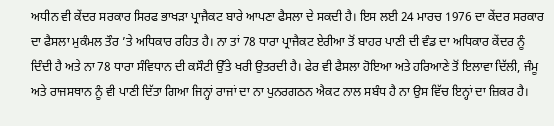ਅਧੀਨ ਵੀ ਕੇਂਦਰ ਸਰਕਾਰ ਸਿਰਫ ਭਾਖੜਾ ਪ੍ਰਾਜੈਕਟ ਬਾਰੇ ਆਪਣਾ ਫੈਸਲਾ ਦੇ ਸਕਦੀ ਹੈ। ਇਸ ਲਈ 24 ਮਾਰਚ 1976 ਦਾ ਕੇਂਦਰ ਸਰਕਾਰ ਦਾ ਫੈਸਲਾ ਮੁਕੰਮਲ ਤੌਰ ’ਤੇ ਅਧਿਕਾਰ ਰਹਿਤ ਹੈ। ਨਾ ਤਾਂ 78 ਧਾਰਾ ਪ੍ਰਾਜੈਕਟ ਏਰੀਆ ਤੋਂ ਬਾਹਰ ਪਾਣੀ ਦੀ ਵੰਡ ਦਾ ਅਧਿਕਾਰ ਕੇਂਦਰ ਨੂੰ ਦਿੰਦੀ ਹੈ ਅਤੇ ਨਾ 78 ਧਾਰਾ ਸੰਵਿਧਾਨ ਦੀ ਕਸੌਟੀ ਉੱਤੇ ਖਰੀ ਉਤਰਦੀ ਹੈ। ਫੇਰ ਵੀ ਫੈਸਲਾ ਹੋਇਆ ਅਤੇ ਹਰਿਆਣੇ ਤੋਂ ਇਲਾਵਾ ਦਿੱਲੀ, ਜੰਮੂ ਅਤੇ ਰਾਜਸਥਾਨ ਨੂੰ ਵੀ ਪਾਣੀ ਦਿੱਤਾ ਗਿਆ ਜਿਨ੍ਹਾਂ ਰਾਜਾਂ ਦਾ ਨਾ ਪੁਨਰਗਠਨ ਐਕਟ ਨਾਲ ਸਬੰਧ ਹੈ ਨਾ ਉਸ ਵਿੱਚ ਇਨ੍ਹਾਂ ਦਾ ਜ਼ਿਕਰ ਹੈ।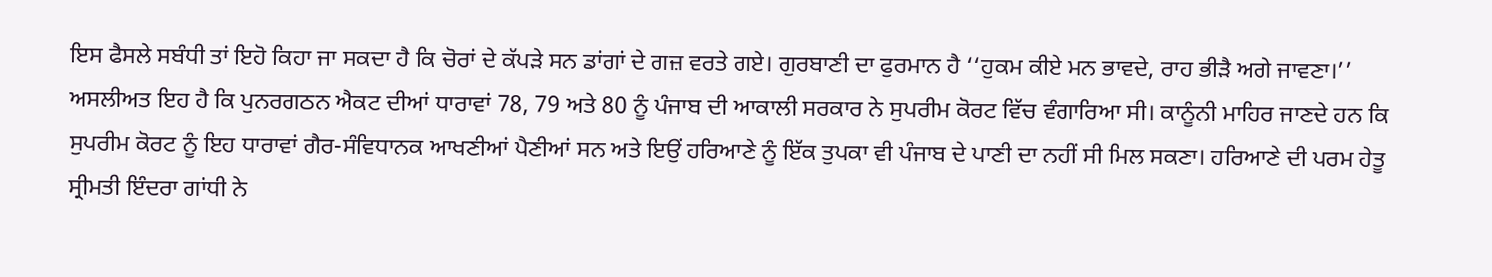ਇਸ ਫੈਸਲੇ ਸਬੰਧੀ ਤਾਂ ਇਹੋ ਕਿਹਾ ਜਾ ਸਕਦਾ ਹੈ ਕਿ ਚੋਰਾਂ ਦੇ ਕੱਪੜੇ ਸਨ ਡਾਂਗਾਂ ਦੇ ਗਜ਼ ਵਰਤੇ ਗਏ। ਗੁਰਬਾਣੀ ਦਾ ਫੁਰਮਾਨ ਹੈ ‘‘ਹੁਕਮ ਕੀਏ ਮਨ ਭਾਵਦੇ, ਰਾਹ ਭੀੜੈ ਅਗੇ ਜਾਵਣਾ।’’
ਅਸਲੀਅਤ ਇਹ ਹੈ ਕਿ ਪੁਨਰਗਠਨ ਐਕਟ ਦੀਆਂ ਧਾਰਾਵਾਂ 78, 79 ਅਤੇ 80 ਨੂੰ ਪੰਜਾਬ ਦੀ ਆਕਾਲੀ ਸਰਕਾਰ ਨੇ ਸੁਪਰੀਮ ਕੋਰਟ ਵਿੱਚ ਵੰਗਾਰਿਆ ਸੀ। ਕਾਨੂੰਨੀ ਮਾਹਿਰ ਜਾਣਦੇ ਹਨ ਕਿ ਸੁਪਰੀਮ ਕੋਰਟ ਨੂੰ ਇਹ ਧਾਰਾਵਾਂ ਗੈਰ-ਸੰਵਿਧਾਨਕ ਆਖਣੀਆਂ ਪੈਣੀਆਂ ਸਨ ਅਤੇ ਇਉਂ ਹਰਿਆਣੇ ਨੂੰ ਇੱਕ ਤੁਪਕਾ ਵੀ ਪੰਜਾਬ ਦੇ ਪਾਣੀ ਦਾ ਨਹੀਂ ਸੀ ਮਿਲ ਸਕਣਾ। ਹਰਿਆਣੇ ਦੀ ਪਰਮ ਹੇਤੂ ਸ੍ਰੀਮਤੀ ਇੰਦਰਾ ਗਾਂਧੀ ਨੇ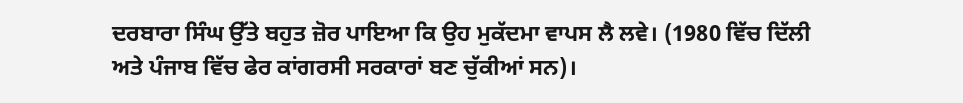ਦਰਬਾਰਾ ਸਿੰਘ ਉੱਤੇ ਬਹੁਤ ਜ਼ੋਰ ਪਾਇਆ ਕਿ ਉਹ ਮੁਕੱਦਮਾ ਵਾਪਸ ਲੈ ਲਵੇ। (1980 ਵਿੱਚ ਦਿੱਲੀ ਅਤੇ ਪੰਜਾਬ ਵਿੱਚ ਫੇਰ ਕਾਂਗਰਸੀ ਸਰਕਾਰਾਂ ਬਣ ਚੁੱਕੀਆਂ ਸਨ)।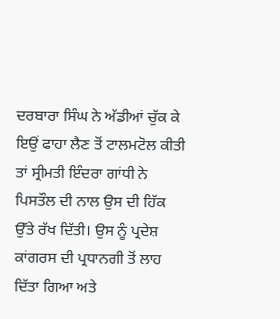ਦਰਬਾਰਾ ਸਿੰਘ ਨੇ ਅੱਡੀਆਂ ਚੁੱਕ ਕੇ ਇਉਂ ਫਾਹਾ ਲੈਣ ਤੋਂ ਟਾਲਮਟੋਲ ਕੀਤੀ ਤਾਂ ਸ੍ਰੀਮਤੀ ਇੰਦਰਾ ਗਾਂਧੀ ਨੇ ਪਿਸਤੌਲ ਦੀ ਨਾਲ ਉਸ ਦੀ ਹਿੱਕ ਉੱਤੇ ਰੱਖ ਦਿੱਤੀ। ਉਸ ਨੂੰ ਪ੍ਰਦੇਸ਼ ਕਾਂਗਰਸ ਦੀ ਪ੍ਰਧਾਨਗੀ ਤੋਂ ਲਾਹ ਦਿੱਤਾ ਗਿਆ ਅਤੇ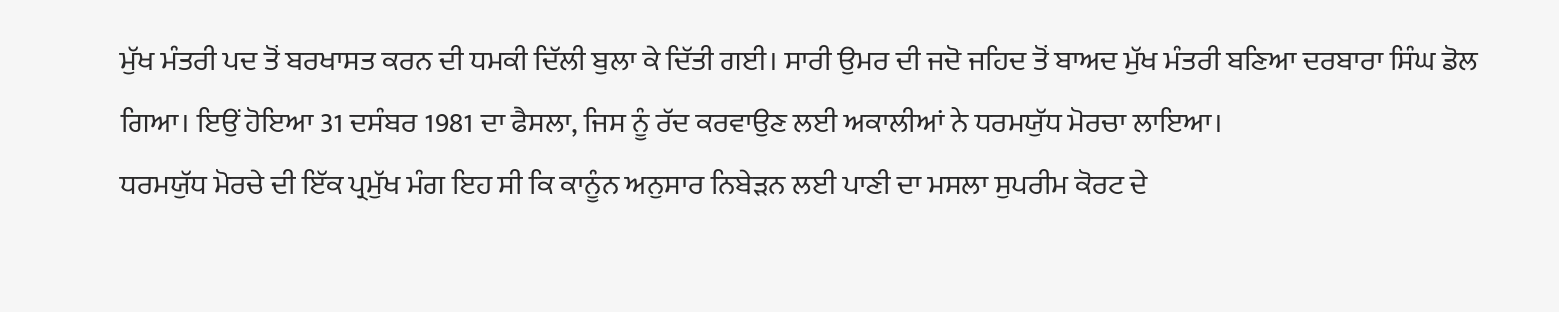ਮੁੱਖ ਮੰਤਰੀ ਪਦ ਤੋਂ ਬਰਖਾਸਤ ਕਰਨ ਦੀ ਧਮਕੀ ਦਿੱਲੀ ਬੁਲਾ ਕੇ ਦਿੱਤੀ ਗਈ। ਸਾਰੀ ਉਮਰ ਦੀ ਜਦੋ ਜਹਿਦ ਤੋਂ ਬਾਅਦ ਮੁੱਖ ਮੰਤਰੀ ਬਣਿਆ ਦਰਬਾਰਾ ਸਿੰਘ ਡੋਲ ਗਿਆ। ਇਉਂ ਹੋਇਆ 31 ਦਸੰਬਰ 1981 ਦਾ ਫੈਸਲਾ, ਜਿਸ ਨੂੰ ਰੱਦ ਕਰਵਾਉਣ ਲਈ ਅਕਾਲੀਆਂ ਨੇ ਧਰਮਯੁੱਧ ਮੋਰਚਾ ਲਾਇਆ।
ਧਰਮਯੁੱਧ ਮੋਰਚੇ ਦੀ ਇੱਕ ਪ੍ਰਮੁੱਖ ਮੰਗ ਇਹ ਸੀ ਕਿ ਕਾਨੂੰਨ ਅਨੁਸਾਰ ਨਿਬੇੜਨ ਲਈ ਪਾਣੀ ਦਾ ਮਸਲਾ ਸੁਪਰੀਮ ਕੋਰਟ ਦੇ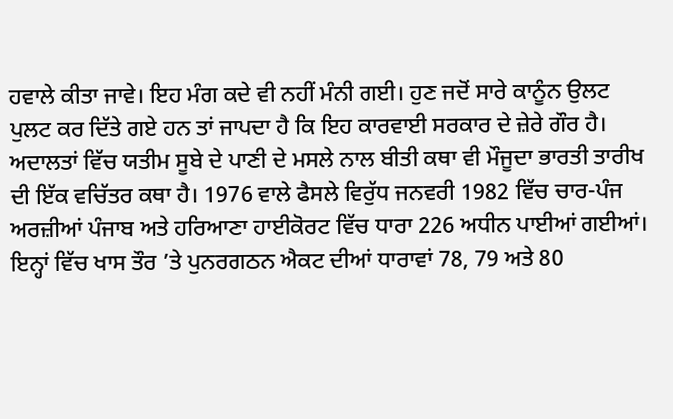ਹਵਾਲੇ ਕੀਤਾ ਜਾਵੇ। ਇਹ ਮੰਗ ਕਦੇ ਵੀ ਨਹੀਂ ਮੰਨੀ ਗਈ। ਹੁਣ ਜਦੋਂ ਸਾਰੇ ਕਾਨੂੰਨ ਉਲਟ ਪੁਲਟ ਕਰ ਦਿੱਤੇ ਗਏ ਹਨ ਤਾਂ ਜਾਪਦਾ ਹੈ ਕਿ ਇਹ ਕਾਰਵਾਈ ਸਰਕਾਰ ਦੇ ਜ਼ੇਰੇ ਗੌਰ ਹੈ।
ਅਦਾਲਤਾਂ ਵਿੱਚ ਯਤੀਮ ਸੂਬੇ ਦੇ ਪਾਣੀ ਦੇ ਮਸਲੇ ਨਾਲ ਬੀਤੀ ਕਥਾ ਵੀ ਮੌਜੂਦਾ ਭਾਰਤੀ ਤਾਰੀਖ ਦੀ ਇੱਕ ਵਚਿੱਤਰ ਕਥਾ ਹੈ। 1976 ਵਾਲੇ ਫੈਸਲੇ ਵਿਰੁੱਧ ਜਨਵਰੀ 1982 ਵਿੱਚ ਚਾਰ-ਪੰਜ ਅਰਜ਼ੀਆਂ ਪੰਜਾਬ ਅਤੇ ਹਰਿਆਣਾ ਹਾਈਕੋਰਟ ਵਿੱਚ ਧਾਰਾ 226 ਅਧੀਨ ਪਾਈਆਂ ਗਈਆਂ। ਇਨ੍ਹਾਂ ਵਿੱਚ ਖਾਸ ਤੌਰ ’ਤੇ ਪੁਨਰਗਠਨ ਐਕਟ ਦੀਆਂ ਧਾਰਾਵਾਂ 78, 79 ਅਤੇ 80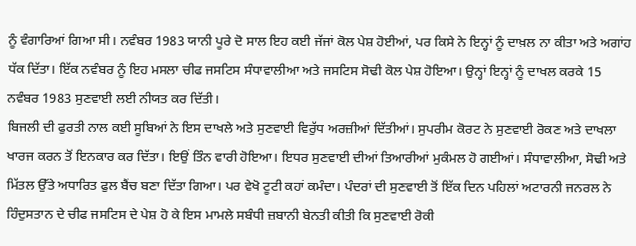ਨੂੰ ਵੰਗਾਰਿਆਂ ਗਿਆ ਸੀ। ਨਵੰਬਰ 1983 ਯਾਨੀ ਪੂਰੇ ਦੋ ਸਾਲ ਇਹ ਕਈ ਜੱਜਾਂ ਕੋਲ ਪੇਸ਼ ਹੋਈਆਂ, ਪਰ ਕਿਸੇ ਨੇ ਇਨ੍ਹਾਂ ਨੂੰ ਦਾਖ਼ਲ ਨਾ ਕੀਤਾ ਅਤੇ ਅਗਾਂਹ ਧੱਕ ਦਿੱਤਾ। ਇੱਕ ਨਵੰਬਰ ਨੂੰ ਇਹ ਮਸਲਾ ਚੀਫ ਜਸਟਿਸ ਸੰਧਾਵਾਲੀਆ ਅਤੇ ਜਸਟਿਸ ਸੋਢੀ ਕੋਲ ਪੇਸ਼ ਹੋਇਆ। ਉਨ੍ਹਾਂ ਇਨ੍ਹਾਂ ਨੂੰ ਦਾਖਲ ਕਰਕੇ 15 ਨਵੰਬਰ 1983 ਸੁਣਵਾਈ ਲਈ ਨੀਯਤ ਕਰ ਦਿੱਤੀ।
ਬਿਜਲੀ ਦੀ ਫੁਰਤੀ ਨਾਲ ਕਈ ਸੂਬਿਆਂ ਨੇ ਇਸ ਦਾਖਲੇ ਅਤੇ ਸੁਣਵਾਈ ਵਿਰੁੱਧ ਅਰਜ਼ੀਆਂ ਦਿੱਤੀਆਂ। ਸੁਪਰੀਮ ਕੋਰਟ ਨੇ ਸੁਣਵਾਈ ਰੋਕਣ ਅਤੇ ਦਾਖਲਾ ਖਾਰਜ ਕਰਨ ਤੋਂ ਇਨਕਾਰ ਕਰ ਦਿੱਤਾ। ਇਉਂ ਤਿੰਨ ਵਾਰੀ ਹੋਇਆ। ਇਧਰ ਸੁਣਵਾਈ ਦੀਆਂ ਤਿਆਰੀਆਂ ਮੁਕੰਮਲ ਹੋ ਗਈਆਂ। ਸੰਧਾਵਾਲੀਆ, ਸੋਢੀ ਅਤੇ ਮਿੱਤਲ ਉੱਤੇ ਅਧਾਰਿਤ ਫੁਲ ਬੈਂਚ ਬਣਾ ਦਿੱਤਾ ਗਿਆ। ਪਰ ਵੇਖੋ ਟੂਟੀ ਕਹਾਂ ਕਮੰਦਾ। ਪੰਦਰਾਂ ਦੀ ਸੁਣਵਾਈ ਤੋਂ ਇੱਕ ਦਿਨ ਪਹਿਲਾਂ ਅਟਾਰਨੀ ਜਨਰਲ ਨੇ ਹਿੰਦੁਸਤਾਨ ਦੇ ਚੀਫ ਜਸਟਿਸ ਦੇ ਪੇਸ਼ ਹੋ ਕੇ ਇਸ ਮਾਮਲੇ ਸਬੰਧੀ ਜ਼ਬਾਨੀ ਬੇਨਤੀ ਕੀਤੀ ਕਿ ਸੁਣਵਾਈ ਰੋਕੀ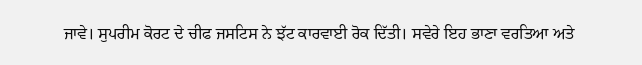ਜਾਵੇ। ਸੁਪਰੀਮ ਕੋਰਟ ਦੇ ਚੀਫ ਜਸਟਿਸ ਨੇ ਝੱਟ ਕਾਰਵਾਈ ਰੋਕ ਦਿੱਤੀ। ਸਵੇਰੇ ਇਹ ਭਾਣਾ ਵਰਤਿਆ ਅਤੇ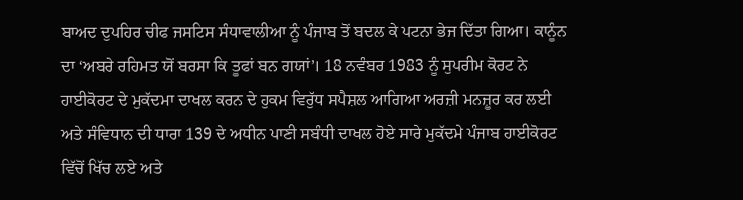ਬਾਅਦ ਦੁਪਹਿਰ ਚੀਫ ਜਸਟਿਸ ਸੰਧਾਵਾਲੀਆ ਨੂੰ ਪੰਜਾਬ ਤੋਂ ਬਦਲ ਕੇ ਪਟਨਾ ਭੇਜ ਦਿੱਤਾ ਗਿਆ। ਕਾਨੂੰਨ ਦਾ ‘ਅਬਰੇ ਰਹਿਮਤ ਯੋਂ ਬਰਸਾ ਕਿ ਤੂਫਾਂ ਬਨ ਗਯਾਂ’। 18 ਨਵੰਬਰ 1983 ਨੂੰ ਸੁਪਰੀਮ ਕੋਰਟ ਨੇ ਹਾਈਕੋਰਟ ਦੇ ਮੁਕੱਦਮਾ ਦਾਖਲ ਕਰਨ ਦੇ ਹੁਕਮ ਵਿਰੁੱਧ ਸਪੈਸ਼ਲ ਆਗਿਆ ਅਰਜ਼ੀ ਮਨਜ਼ੂਰ ਕਰ ਲਈ ਅਤੇ ਸੰਵਿਧਾਨ ਦੀ ਧਾਰਾ 139 ਦੇ ਅਧੀਨ ਪਾਣੀ ਸਬੰਧੀ ਦਾਖਲ ਹੋਏ ਸਾਰੇ ਮੁਕੱਦਮੇ ਪੰਜਾਬ ਹਾਈਕੋਰਟ ਵਿੱਚੋਂ ਖਿੱਚ ਲਏ ਅਤੇ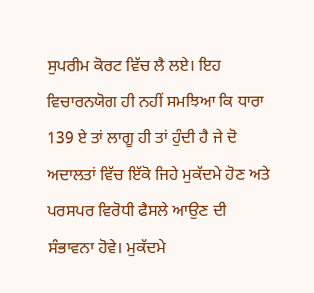ਸੁਪਰੀਮ ਕੋਰਟ ਵਿੱਚ ਲੈ ਲਏ। ਇਹ ਵਿਚਾਰਨਯੋਗ ਹੀ ਨਹੀਂ ਸਮਝਿਆ ਕਿ ਧਾਰਾ 139 ਏ ਤਾਂ ਲਾਗੂ ਹੀ ਤਾਂ ਹੁੰਦੀ ਹੈ ਜੇ ਦੋ ਅਦਾਲਤਾਂ ਵਿੱਚ ਇੱਕੋ ਜਿਹੇ ਮੁਕੱਦਮੇ ਹੋਣ ਅਤੇ ਪਰਸਪਰ ਵਿਰੋਧੀ ਫੈਸਲੇ ਆਉਣ ਦੀ ਸੰਭਾਵਨਾ ਹੋਵੇ। ਮੁਕੱਦਮੇ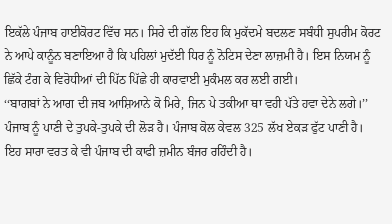ਇਕੱਲੇ ਪੰਜਾਬ ਹਾਈਕੋਰਟ ਵਿੱਚ ਸਨ। ਸਿਰੇ ਦੀ ਗੱਲ ਇਹ ਕਿ ਮੁਕੱਦਮੇ ਬਦਲਣ ਸਬੰਧੀ ਸੁਪਰੀਮ ਕੋਰਟ ਨੇ ਆਪੇ ਕਾਨੂੰਨ ਬਣਾਇਆ ਹੈ ਕਿ ਪਹਿਲਾਂ ਮੁਦੱਈ ਧਿਰ ਨੂੰ ਨੋਟਿਸ ਦੇਣਾ ਲਾਜ਼ਮੀ ਹੈ। ਇਸ ਨਿਯਮ ਨੂੰ ਛਿੱਕੇ ਟੰਗ ਕੇ ਵਿਰੋਧੀਆਂ ਦੀ ਪਿੱਠ ਪਿੱਛੇ ਹੀ ਕਾਰਵਾਈ ਮੁਕੰਮਲ ਕਰ ਲਈ ਗਈ।
‘‘ਬਾਗਬਾਂ ਨੇ ਆਗ ਦੀ ਜਬ ਆਸ਼ਿਆਨੇ ਕੋ ਮਿਰੇ, ਜਿਨ ਪੇ ਤਕੀਆ ਥਾ ਵਹੀ ਪੱਤੇ ਹਵਾ ਦੇਨੇ ਲਗੇ।’’
ਪੰਜਾਬ ਨੂੰ ਪਾਣੀ ਦੇ ਤੁਪਕੇ-ਤੁਪਕੇ ਦੀ ਲੋੜ ਹੈ। ਪੰਜਾਬ ਕੋਲ ਕੇਵਲ 325 ਲੱਖ ਏਕੜ ਫੁੱਟ ਪਾਣੀ ਹੈ। ਇਹ ਸਾਰਾ ਵਰਤ ਕੇ ਵੀ ਪੰਜਾਬ ਦੀ ਕਾਫੀ ਜ਼ਮੀਨ ਬੰਜਰ ਰਹਿੰਦੀ ਹੈ।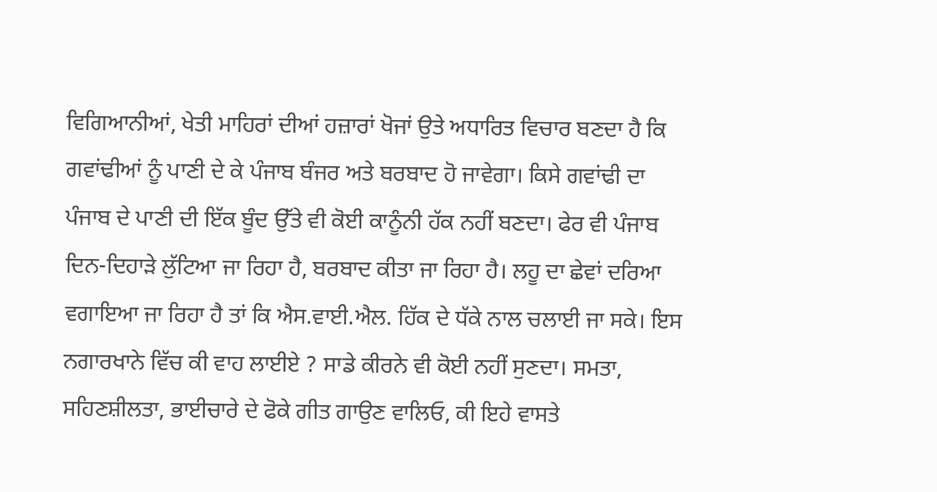ਵਿਗਿਆਨੀਆਂ, ਖੇਤੀ ਮਾਹਿਰਾਂ ਦੀਆਂ ਹਜ਼ਾਰਾਂ ਖੋਜਾਂ ਉਤੇ ਅਧਾਰਿਤ ਵਿਚਾਰ ਬਣਦਾ ਹੈ ਕਿ ਗਵਾਂਢੀਆਂ ਨੂੰ ਪਾਣੀ ਦੇ ਕੇ ਪੰਜਾਬ ਬੰਜਰ ਅਤੇ ਬਰਬਾਦ ਹੋ ਜਾਵੇਗਾ। ਕਿਸੇ ਗਵਾਂਢੀ ਦਾ ਪੰਜਾਬ ਦੇ ਪਾਣੀ ਦੀ ਇੱਕ ਬੂੰਦ ਉੱਤੇ ਵੀ ਕੋਈ ਕਾਨੂੰਨੀ ਹੱਕ ਨਹੀਂ ਬਣਦਾ। ਫੇਰ ਵੀ ਪੰਜਾਬ ਦਿਨ-ਦਿਹਾੜੇ ਲੁੱਟਿਆ ਜਾ ਰਿਹਾ ਹੈ, ਬਰਬਾਦ ਕੀਤਾ ਜਾ ਰਿਹਾ ਹੈ। ਲਹੂ ਦਾ ਛੇਵਾਂ ਦਰਿਆ ਵਗਾਇਆ ਜਾ ਰਿਹਾ ਹੈ ਤਾਂ ਕਿ ਐਸ.ਵਾਈ.ਐਲ. ਹਿੱਕ ਦੇ ਧੱਕੇ ਨਾਲ ਚਲਾਈ ਜਾ ਸਕੇ। ਇਸ ਨਗਾਰਖਾਨੇ ਵਿੱਚ ਕੀ ਵਾਹ ਲਾਈਏ ? ਸਾਡੇ ਕੀਰਨੇ ਵੀ ਕੋਈ ਨਹੀਂ ਸੁਣਦਾ। ਸਮਤਾ, ਸਹਿਣਸ਼ੀਲਤਾ, ਭਾਈਚਾਰੇ ਦੇ ਫੋਕੇ ਗੀਤ ਗਾਉਣ ਵਾਲਿਓ, ਕੀ ਇਹੇ ਵਾਸਤੇ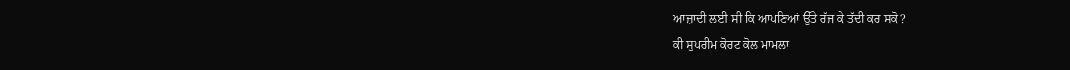ਆਜ਼ਾਦੀ ਲਈ ਸੀ ਕਿ ਆਪਣਿਆਂ ਉੱਤੇ ਰੱਜ ਕੇ ਤੱਦੀ ਕਰ ਸਕੋ?
ਕੀ ਸੁਪਰੀਮ ਕੋਰਟ ਕੋਲ ਮਾਮਲਾ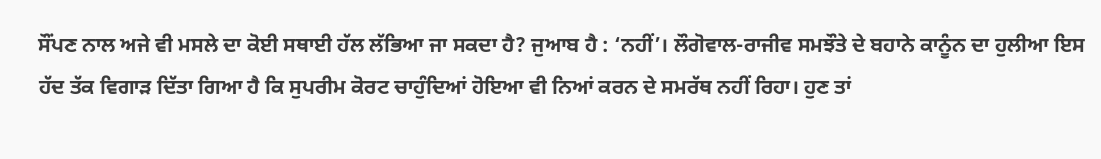ਸੌਂਪਣ ਨਾਲ ਅਜੇ ਵੀ ਮਸਲੇ ਦਾ ਕੋਈ ਸਥਾਈ ਹੱਲ ਲੱਭਿਆ ਜਾ ਸਕਦਾ ਹੈ? ਜੁਆਬ ਹੈ : ‘ਨਹੀਂ’। ਲੌਗੋਵਾਲ-ਰਾਜੀਵ ਸਮਝੌਤੇ ਦੇ ਬਹਾਨੇ ਕਾਨੂੰਨ ਦਾ ਹੁਲੀਆ ਇਸ ਹੱਦ ਤੱਕ ਵਿਗਾੜ ਦਿੱਤਾ ਗਿਆ ਹੈ ਕਿ ਸੁਪਰੀਮ ਕੋਰਟ ਚਾਹੁੰਦਿਆਂ ਹੋਇਆ ਵੀ ਨਿਆਂ ਕਰਨ ਦੇ ਸਮਰੱਥ ਨਹੀਂ ਰਿਹਾ। ਹੁਣ ਤਾਂ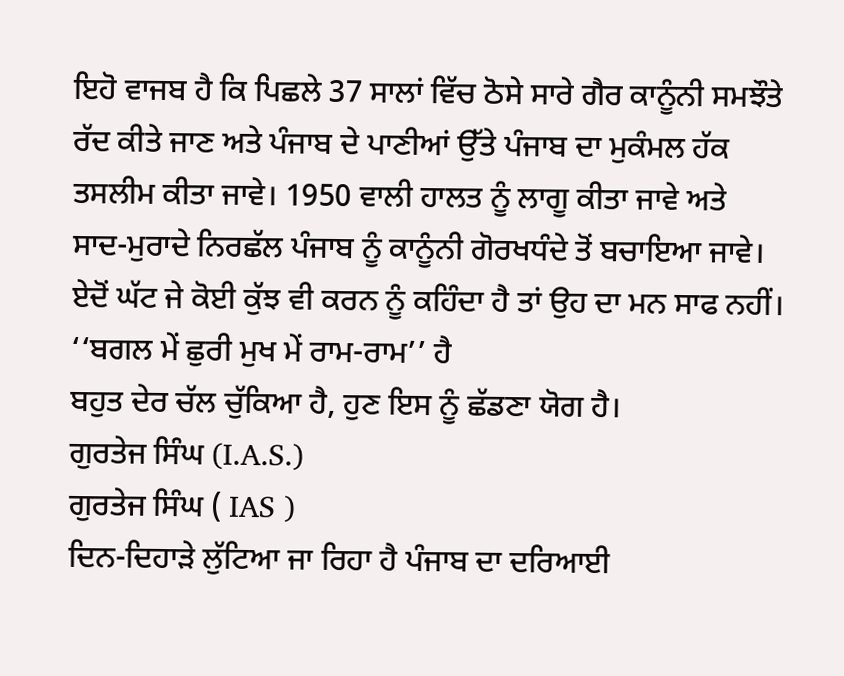ਇਹੋ ਵਾਜਬ ਹੈ ਕਿ ਪਿਛਲੇ 37 ਸਾਲਾਂ ਵਿੱਚ ਠੋਸੇ ਸਾਰੇ ਗੈਰ ਕਾਨੂੰਨੀ ਸਮਝੌਤੇ ਰੱਦ ਕੀਤੇ ਜਾਣ ਅਤੇ ਪੰਜਾਬ ਦੇ ਪਾਣੀਆਂ ਉੱਤੇ ਪੰਜਾਬ ਦਾ ਮੁਕੰਮਲ ਹੱਕ ਤਸਲੀਮ ਕੀਤਾ ਜਾਵੇ। 1950 ਵਾਲੀ ਹਾਲਤ ਨੂੰ ਲਾਗੂ ਕੀਤਾ ਜਾਵੇ ਅਤੇ ਸਾਦ-ਮੁਰਾਦੇ ਨਿਰਛੱਲ ਪੰਜਾਬ ਨੂੰ ਕਾਨੂੰਨੀ ਗੋਰਖਧੰਦੇ ਤੋਂ ਬਚਾਇਆ ਜਾਵੇ।
ਏਦੋਂ ਘੱਟ ਜੇ ਕੋਈ ਕੁੱਝ ਵੀ ਕਰਨ ਨੂੰ ਕਹਿੰਦਾ ਹੈ ਤਾਂ ਉਹ ਦਾ ਮਨ ਸਾਫ ਨਹੀਂ।
‘‘ਬਗਲ ਮੇਂ ਛੁਰੀ ਮੁਖ ਮੇਂ ਰਾਮ-ਰਾਮ’’ ਹੈ
ਬਹੁਤ ਦੇਰ ਚੱਲ ਚੁੱਕਿਆ ਹੈ, ਹੁਣ ਇਸ ਨੂੰ ਛੱਡਣਾ ਯੋਗ ਹੈ।
ਗੁਰਤੇਜ ਸਿੰਘ (I.A.S.)
ਗੁਰਤੇਜ ਸਿੰਘ ( IAS )
ਦਿਨ-ਦਿਹਾੜੇ ਲੁੱਟਿਆ ਜਾ ਰਿਹਾ ਹੈ ਪੰਜਾਬ ਦਾ ਦਰਿਆਈ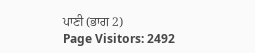ਪਾਣੀ (ਭਾਗ 2)
Page Visitors: 2492